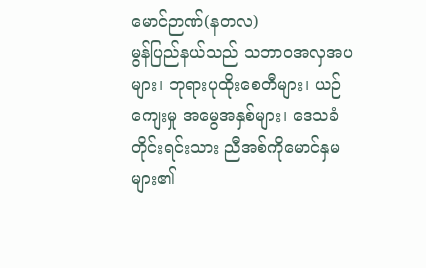မောင်ဉာဏ်(နတလ)
မွန်ပြည်နယ်သည် သဘာဝအလှအပများ၊ ဘုရားပုထိုးစေတီများ၊ ယဉ်ကျေးမှု အမွေအနှစ်များ၊ ဒေသခံတိုင်းရင်းသား ညီအစ်ကိုမောင်နှမများ၏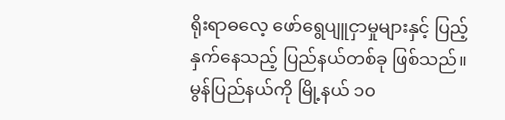ရိုးရာဓလေ့ ဖော်ရွေပျူငှာမှုများနှင့် ပြည့်နှက်နေသည့် ပြည်နယ်တစ်ခု ဖြစ်သည်။ မွန်ပြည်နယ်ကို မြို့နယ် ၁၀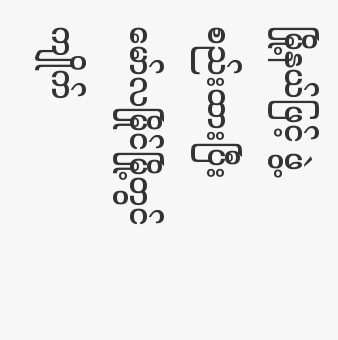မြို့နယ်ဖြင့် ဖွဲ့စည်းထားပြီး မော်လမြိုင်မြို့တွင် ကျိုက်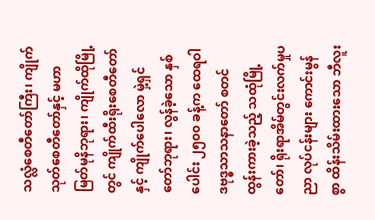သလ္လံစေတီတော်ကြီး၊ ကျိုက်သုတ်စေတီတော်နှင့် မဟာမြတ်မုနိဘုရား၊ ကျိုက်ထိုမြို့တွင် ကျိုက်ထီးရိုးစေတီတော် နှင့် ကျိုက်ပေါလော မှဲ့ရှင်တော်ဘုရား၊ လွန်ခဲ့သော နှစ်ပေါင်း ၂၅၀၀ ခန့်က ထေရဝါဒဗုဒ္ဓသာသနာတော် စတင် ထွန်းကားခဲ့သည့် သထုံမြို့တော်၊ ရိုးရာအိမ်တွင်းလက်မှုပညာ လုပ်ငန်းများ ကောင်းမွန်စွာ ထိန်းသိမ်းထားသော ဘီလူး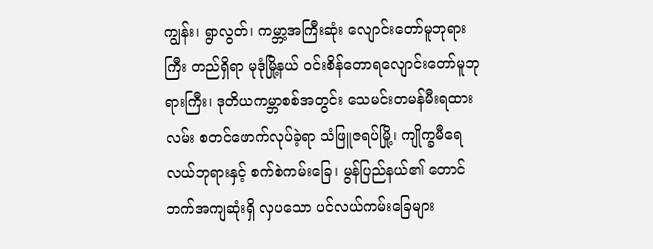ကျွန်း၊ ရွာလွတ်၊ ကမ္ဘာ့အကြီးဆုံး လျောင်းတော်မူဘုရားကြီး တည်ရှိရာ မုဒုံမြို့နယ် ဝင်းစိန်တောရလျောင်းတော်မူဘုရားကြီး၊ ဒုတိယကမ္ဘာစစ်အတွင်း သေမင်းတမန်မီးရထားလမ်း စတင်ဖောက်လုပ်ခဲ့ရာ သံဖြူဇရပ်မြို့၊ ကျိုက္ခမီရေလယ်ဘုရားနှင့် စက်စဲကမ်းခြေ၊ မွန်ပြည်နယ်၏ တောင်ဘက်အကျဆုံးရှိ လှပသော ပင်လယ်ကမ်းခြေများ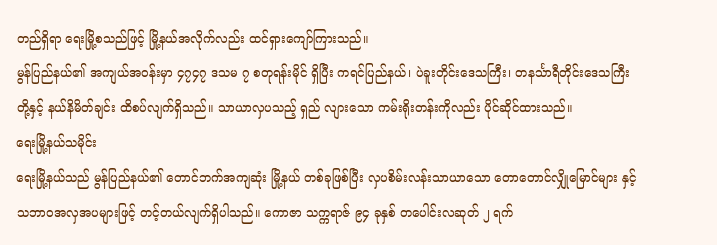တည်ရှိရာ ရေးမြို့စသည်ဖြင့် မြို့နယ်အလိုက်လည်း ထင်ရှားကျော်ကြားသည်။
မွန်ပြည်နယ်၏ အကျယ်အဝန်းမှာ ၄၇၄၇ ဒသမ ၇ စတုရန်းမိုင် ရှိပြီး ကရင်ပြည်နယ်၊ ပဲခူးတိုင်းဒေသကြီး၊ တနင်္သာရီတိုင်းဒေသကြီး တို့နှင့် နယ်နိမိတ်ချင်း ထိစပ်လျက်ရှိသည်။ သာယာလှပသည့် ရှည် လျားသော ကမ်းရိုးတန်းကိုလည်း ပိုင်ဆိုင်ထားသည်။
ရေးမြို့နယ်သမိုင်း
ရေးမြို့နယ်သည် မွန်ပြည်နယ်၏ တောင်ဘက်အကျဆုံး မြို့နယ် တစ်ခုဖြစ်ပြီး လှပစိမ်းလန်းသာယာသော တောတောင်လျှိုမြောင်များ နှင့် သဘာဝအလှအပများဖြင့် တင့်တယ်လျက်ရှိပါသည်။ ကောဇာ သက္ကရာဇ် ၉၄ ခုနှစ် တပေါင်းလဆုတ် ၂ ရက်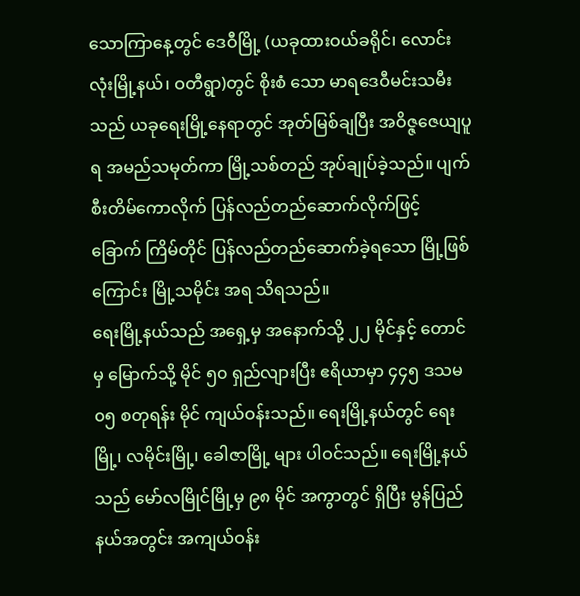သောကြာနေ့တွင် ဒေဝီမြို့ (ယခုထားဝယ်ခရိုင်၊ လောင်းလုံးမြို့နယ်၊ ဝတီရွာ)တွင် စိုးစံ သော မာရဒေဝီမင်းသမီးသည် ယခုရေးမြို့နေရာတွင် အုတ်မြစ်ချပြီး အဝိဇ္ဇဇေယျပူရ အမည်သမုတ်ကာ မြို့သစ်တည် အုပ်ချုပ်ခဲ့သည်။ ပျက်စီးတိမ်ကောလိုက် ပြန်လည်တည်ဆောက်လိုက်ဖြင့် ခြောက် ကြိမ်တိုင် ပြန်လည်တည်ဆောက်ခဲ့ရသော မြို့ဖြစ်ကြောင်း မြို့သမိုင်း အရ သိရသည်။
ရေးမြို့နယ်သည် အရှေ့မှ အနောက်သို့ ၂၂ မိုင်နှင့် တောင်မှ မြောက်သို့ မိုင် ၅၀ ရှည်လျားပြီး ဧရိယာမှာ ၄၄၅ ဒသမ ၀၅ စတုရန်း မိုင် ကျယ်ဝန်းသည်။ ရေးမြို့နယ်တွင် ရေးမြို့၊ လမိုင်းမြို့၊ ခေါဇာမြို့ များ ပါဝင်သည်။ ရေးမြို့နယ်သည် မော်လမြိုင်မြို့မှ ၉၈ မိုင် အကွာတွင် ရှိပြီး မွန်ပြည်နယ်အတွင်း အကျယ်ဝန်း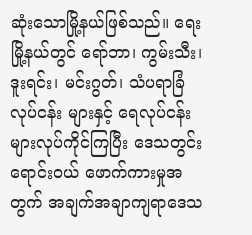ဆုံးသောမြို့နယ်ဖြစ်သည်။ ရေးမြို့နယ်တွင် ရော်ဘာ၊ ကွမ်းသီး၊ ဒူးရင်း၊ မင်းဂွတ်၊ သံပရာခြံလုပ်ငန်း များနှင့် ရေလုပ်ငန်းများလုပ်ကိုင်ကြပြီး ဒေသတွင်းရောင်းဝယ် ဖောက်ကားမှုအတွက် အချက်အချာကျရာဒေသ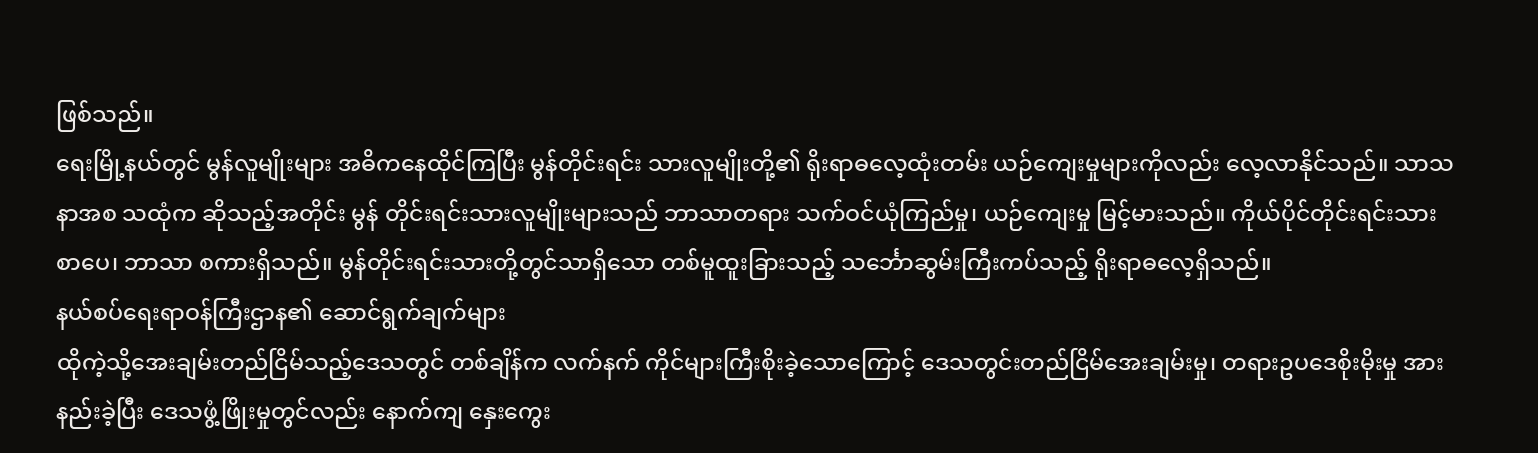ဖြစ်သည်။
ရေးမြို့နယ်တွင် မွန်လူမျိုးများ အဓိကနေထိုင်ကြပြီး မွန်တိုင်းရင်း သားလူမျိုးတို့၏ ရိုးရာဓလေ့ထုံးတမ်း ယဉ်ကျေးမှုများကိုလည်း လေ့လာနိုင်သည်။ သာသနာအစ သထုံက ဆိုသည့်အတိုင်း မွန် တိုင်းရင်းသားလူမျိုးများသည် ဘာသာတရား သက်ဝင်ယုံကြည်မှု၊ ယဉ်ကျေးမှု မြင့်မားသည်။ ကိုယ်ပိုင်တိုင်းရင်းသားစာပေ၊ ဘာသာ စကားရှိသည်။ မွန်တိုင်းရင်းသားတို့တွင်သာရှိသော တစ်မူထူးခြားသည့် သင်္ဘောဆွမ်းကြီးကပ်သည့် ရိုးရာဓလေ့ရှိသည်။
နယ်စပ်ရေးရာဝန်ကြီးဌာန၏ ဆောင်ရွက်ချက်များ
ထိုကဲ့သို့အေးချမ်းတည်ငြိမ်သည့်ဒေသတွင် တစ်ချိန်က လက်နက် ကိုင်များကြီးစိုးခဲ့သောကြောင့် ဒေသတွင်းတည်ငြိမ်အေးချမ်းမှု၊ တရားဥပဒေစိုးမိုးမှု အားနည်းခဲ့ပြီး ဒေသဖွံ့ဖြိုးမှုတွင်လည်း နောက်ကျ နှေးကွေး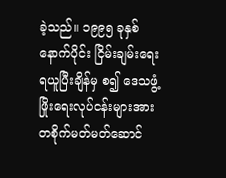ခဲ့သည်။ ၁၉၉၅ ခုနှစ်နောက်ပိုင်း ငြိမ်းချမ်းရေးရယူပြီးချိန်မှ စ၍ ဒေသဖွံ့ဖြိုးရေးလုပ်ငန်းများအား တစိုက်မတ်မတ်ဆောင်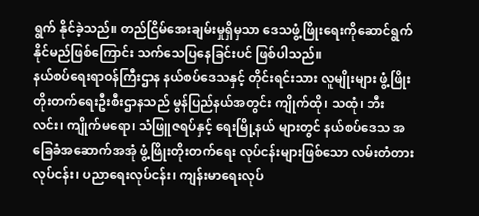ရွက် နိုင်ခဲ့သည်။ တည်ငြိမ်အေးချမ်းမှုရှိမှသာ ဒေသဖွံ့ဖြိုးရေးကိုဆောင်ရွက် နိုင်မည်ဖြစ်ကြောင်း သက်သေပြနေခြင်းပင် ဖြစ်ပါသည်။
နယ်စပ်ရေးရာဝန်ကြီးဌာန နယ်စပ်ဒေသနှင့် တိုင်းရင်းသား လူမျိုးများ ဖွံ့ဖြိုးတိုးတက်ရေးဦးစီးဌာနသည် မွန်ပြည်နယ်အတွင်း ကျိုက်ထို၊ သထုံ၊ ဘီးလင်း၊ ကျိုက်မရော၊ သံဖြူဇရပ်နှင့် ရေးမြို့နယ် များတွင် နယ်စပ်ဒေသ အခြေခံအဆောက်အအုံ ဖွံ့ဖြိုးတိုးတက်ရေး လုပ်ငန်းများဖြစ်သော လမ်းတံတားလုပ်ငန်း၊ ပညာရေးလုပ်ငန်း၊ ကျန်းမာရေးလုပ်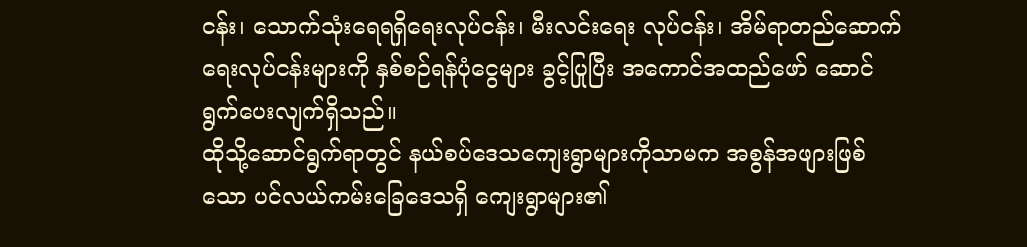ငန်း၊ သောက်သုံးရေရရှိရေးလုပ်ငန်း၊ မီးလင်းရေး လုပ်ငန်း၊ အိမ်ရာတည်ဆောက်ရေးလုပ်ငန်းများကို နှစ်စဉ်ရန်ပုံငွေများ ခွင့်ပြုပြီး အကောင်အထည်ဖော် ဆောင်ရွက်ပေးလျက်ရှိသည်။
ထိုသို့ဆောင်ရွက်ရာတွင် နယ်စပ်ဒေသကျေးရွာများကိုသာမက အစွန်အဖျားဖြစ်သော ပင်လယ်ကမ်းခြေဒေသရှိ ကျေးရွာများ၏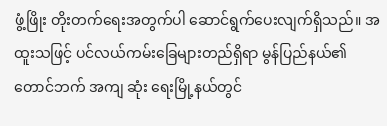ဖွံ့ဖြိုး တိုးတက်ရေးအတွက်ပါ ဆောင်ရွက်ပေးလျက်ရှိသည်။ အထူးသဖြင့် ပင်လယ်ကမ်းခြေများတည်ရှိရာ မွန်ပြည်နယ်၏ တောင်ဘက် အကျ ဆုံး ရေးမြို့နယ်တွင်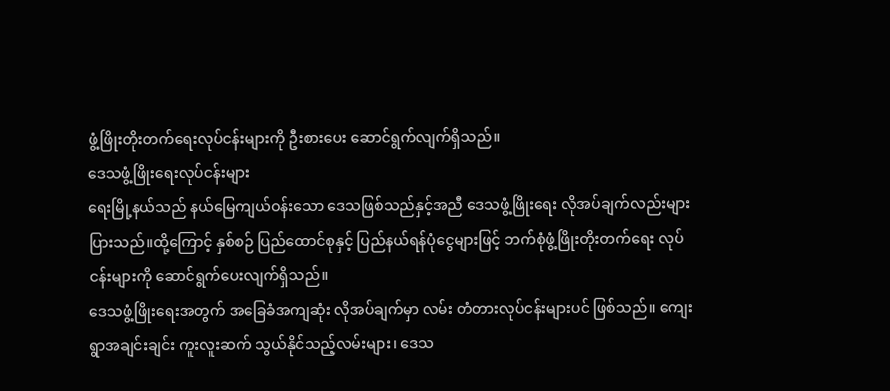ဖွံ့ဖြိုးတိုးတက်ရေးလုပ်ငန်းများကို ဦးစားပေး ဆောင်ရွက်လျက်ရှိသည်။
ဒေသဖွံ့ဖြိုးရေးလုပ်ငန်းများ
ရေးမြို့နယ်သည် နယ်မြေကျယ်ဝန်းသော ဒေသဖြစ်သည်နှင့်အညီ ဒေသဖွံ့ဖြိုးရေး လိုအပ်ချက်လည်းများပြားသည်။ထို့ကြောင့် နှစ်စဉ် ပြည်ထောင်စုနှင့် ပြည်နယ်ရန်ပုံငွေများဖြင့် ဘက်စုံဖွံ့ဖြိုးတိုးတက်ရေး လုပ်ငန်းများကို ဆောင်ရွက်ပေးလျက်ရှိသည်။
ဒေသဖွံ့ဖြိုးရေးအတွက် အခြေခံအကျဆုံး လိုအပ်ချက်မှာ လမ်း တံတားလုပ်ငန်းများပင် ဖြစ်သည်။ ကျေးရွာအချင်းချင်း ကူးလူးဆက် သွယ်နိုင်သည့်လမ်းများ၊ ဒေသ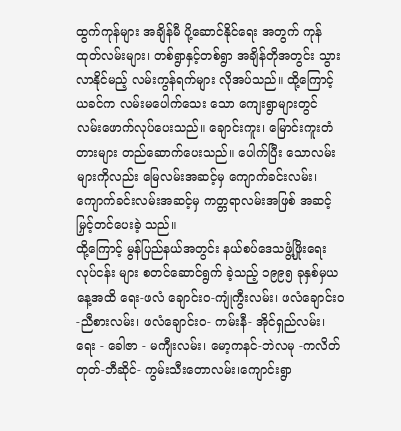ထွက်ကုန်များ အချိန်မီ ပို့ဆောင်နိုင်ရေး အတွက် ကုန်ထုတ်လမ်းများ၊ တစ်ရွာနှင့်တစ်ရွာ အချိန်တိုအတွင်း သွားလာနိုင်မည့် လမ်းကွန်ရက်များ လိုအပ်သည်။ ထို့ကြောင့် ယခင်က လမ်းမပေါက်သေး သော ကျေးရွာများတွင် လမ်းဖောက်လုပ်ပေးသည်။ ချောင်းကူး၊ မြောင်းကူးတံတားများ တည်ဆောက်ပေးသည်။ ပေါက်ပြီး သောလမ်းများကိုလည်း မြေလမ်းအဆင့်မှ ကျောက်ခင်းလမ်း၊ ကျောက်ခင်းလမ်းအဆင့်မှ ကတ္တရာလမ်းအဖြစ် အဆင့်မြှင့်တင်ပေးခဲ့ သည်။
ထို့ကြောင့် မွန်ပြည်နယ်အတွင်း နယ်စပ်ဒေသဖွံ့ဖြိုးရေးလုပ်ငန်း များ စတင်ဆောင်ရွက် ခဲ့သည့် ၁၉၉၅ ခုနှစ်မှယနေ့အထိ ရေး-ဖလံ ချောင်းဝ-ကျုံကွီးလမ်း၊ ဖလံချောင်းဝ-ညီစားလမ်း၊ ဖလံချောင်းဝ- ကမ်းနီ- အိုင်ရှည်လမ်း၊ ရေး - ခေါဇာ - မကျီးလမ်း၊ မော့ကနင်-ဘဲလမု -ကလိတ်တုတ်-ဘီဆိုင်- ကွမ်းသီးတောလမ်း၊ကျောင်းရွာ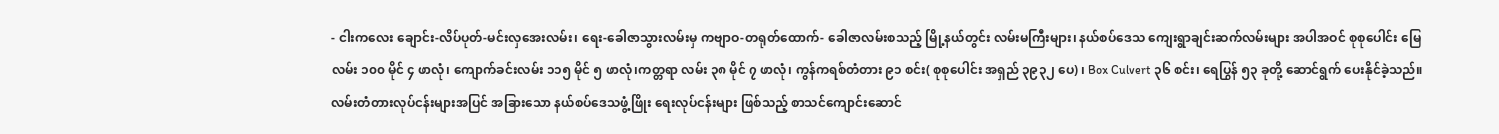- ငါးကလေး ချောင်း-လိပ်ပုတ်-မင်းလှအေးလမ်း၊ ရေး-ခေါဇာသွားလမ်းမှ ကဗျာဝ-တရုတ်ထောက်- ခေါဇာလမ်းစသည့် မြို့နယ်တွင်း လမ်းမကြီးများ၊ နယ်စပ်ဒေသ ကျေးရွာချင်းဆက်လမ်းများ အပါအဝင် စုစုပေါင်း မြေ လမ်း ၁၀၀ မိုင် ၄ ဖာလုံ၊ ကျောက်ခင်းလမ်း ၁၁၅ မိုင် ၅ ဖာလုံ၊ကတ္တရာ လမ်း ၃၈ မိုင် ၇ ဖာလုံ၊ ကွန်ကရစ်တံတား ၉၁ စင်း( စုစုပေါင်း အရှည် ၃၉၃၂ ပေ) ၊ Box Culvert ၃၆ စင်း၊ ရေပြွန် ၅၃ ခုတို့ ဆောင်ရွက် ပေးနိုင်ခဲ့သည်။
လမ်းတံတားလုပ်ငန်းများအပြင် အခြားသော နယ်စပ်ဒေသဖွံ့ဖြိုး ရေးလုပ်ငန်းများ ဖြစ်သည့် စာသင်ကျောင်းဆောင်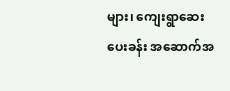များ၊ ကျေးရွာဆေး ပေးခန်း အဆောက်အ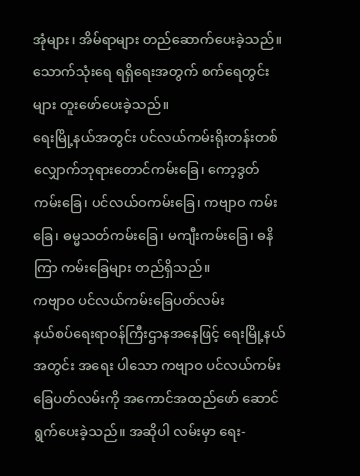အုံများ၊ အိမ်ရာများ တည်ဆောက်ပေးခဲ့သည်။ သောက်သုံးရေ ရရှိရေးအတွက် စက်ရေတွင်းများ တူးဖော်ပေးခဲ့သည်။
ရေးမြို့နယ်အတွင်း ပင်လယ်ကမ်းရိုးတန်းတစ်လျှောက်ဘုရားတောင်ကမ်းခြေ၊ ကော့ဒွတ်ကမ်းခြေ၊ ပင်လယ်ဝကမ်းခြေ၊ ကဗျာဝ ကမ်းခြေ၊ ဓမ္မသတ်ကမ်းခြေ၊ မကျီးကမ်းခြေ၊ ဓနိကြာ ကမ်းခြေများ တည်ရှိသည်။
ကဗျာဝ ပင်လယ်ကမ်းခြေပတ်လမ်း
နယ်စပ်ရေးရာဝန်ကြီးဌာနအနေဖြင့် ရေးမြို့နယ်အတွင်း အရေး ပါသော ကဗျာဝ ပင်လယ်ကမ်းခြေပတ်လမ်းကို အကောင်အထည်ဖော် ဆောင်ရွက်ပေးခဲ့သည်။ အဆိုပါ လမ်းမှာ ရေး-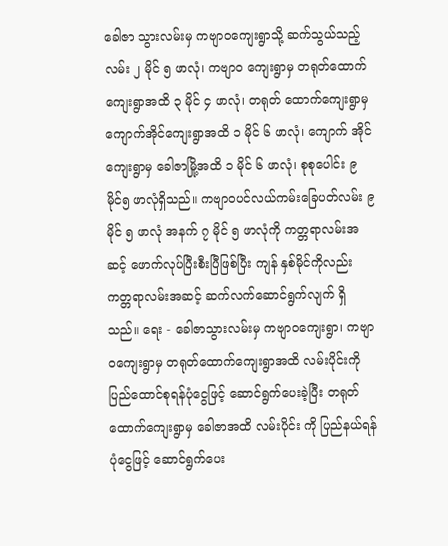ခေါဇာ သွားလမ်းမှ ကဗျာဝကျေးရွာသို့ ဆက်သွယ်သည့်လမ်း ၂ မိုင် ၅ ဖာလုံ၊ ကဗျာဝ ကျေးရွာမှ တရုတ်ထောက်ကျေးရွာအထိ ၃ မိုင် ၄ ဖာလုံ၊ တရုတ် ထောက်ကျေးရွာမှ ကျောက်အိုင်ကျေးရွာအထိ ၁ မိုင် ၆ ဖာလုံ၊ ကျောက် အိုင်ကျေးရွာမှ ခေါဇာမြို့အထိ ၁ မိုင် ၆ ဖာလုံ၊ စုစုပေါင်း ၉ မိုင်၅ ဖာလုံရှိသည်။ ကဗျာဝပင်လယ်ကမ်းခြေပတ်လမ်း ၉ မိုင် ၅ ဖာလုံ အနက် ၇ မိုင် ၅ ဖာလုံကို ကတ္တရာလမ်းအဆင့် ဖောက်လုပ်ပြီးစီးပြီဖြစ်ပြီး ကျန် နှစ်မိုင်ကိုလည်း ကတ္တရာလမ်းအဆင့် ဆက်လက်ဆောင်ရွက်လျက် ရှိသည်။ ရေး - ခေါဇာသွားလမ်းမှ ကဗျာဝကျေးရွာ၊ ကဗျာဝကျေးရွာမှ တရုတ်ထောက်ကျေးရွာအထိ လမ်းပိုင်းကို ပြည်ထောင်စုရန်ပုံငွေဖြင့် ဆောင်ရွက်ပေးခဲ့ပြီး တရုတ်ထောက်ကျေးရွာမှ ခေါဇာအထိ လမ်းပိုင်း ကို ပြည်နယ်ရန်ပုံငွေဖြင့် ဆောင်ရွက်ပေး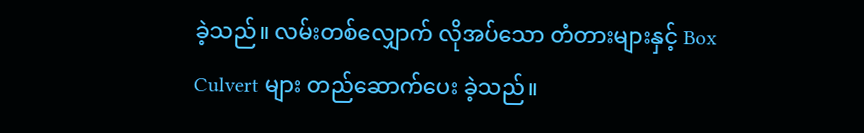ခဲ့သည်။ လမ်းတစ်လျှောက် လိုအပ်သော တံတားများနှင့် Box Culvert များ တည်ဆောက်ပေး ခဲ့သည်။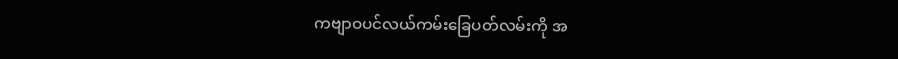ကဗျာဝပင်လယ်ကမ်းခြေပတ်လမ်းကို အ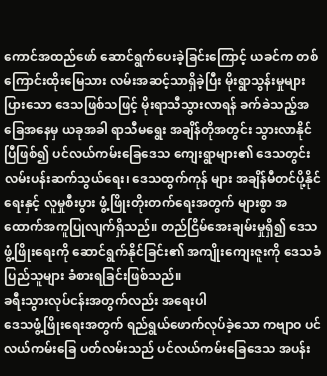ကောင်အထည်ဖော် ဆောင်ရွက်ပေးခဲ့ခြင်းကြောင့် ယခင်က တစ်ကြောင်းထိုးမြေသား လမ်းအဆင့်သာရှိခဲ့ပြီး မိုးရွာသွန်းမှုများပြားသော ဒေသဖြစ်သဖြင့် မိုးရာသီသွားလာရန် ခက်ခဲသည့်အခြေအနေမှ ယခုအခါ ရာသီမရွေး အချိန်တိုအတွင်း သွားလာနိုင်ပြီဖြစ်၍ ပင်လယ်ကမ်းခြေဒေသ ကျေးရွာများ၏ ဒေသတွင်း လမ်းပန်းဆက်သွယ်ရေး၊ ဒေသထွက်ကုန် များ အချိန်မီတင်ပို့နိုင်ရေးနှင့် လူမှုစီးပွား ဖွံ့ဖြိုးတိုးတက်ရေးအတွက် များစွာ အထောက်အကူပြုလျက်ရှိသည်။ တည်ငြိမ်အေးချမ်းမှုရှိ၍ ဒေသဖွံ့ဖြိုးရေးကို ဆောင်ရွက်နိုင်ခြင်း၏ အကျိုးကျေးဇူးကို ဒေသခံ ပြည်သူများ ခံစားရခြင်းဖြစ်သည်။
ခရီးသွားလုပ်ငန်းအတွက်လည်း အရေးပါ
ဒေသဖွံ့ဖြိုးရေးအတွက် ရည်ရွယ်ဖောက်လုပ်ခဲ့သော ကဗျာဝ ပင်လယ်ကမ်းခြေ ပတ်လမ်းသည် ပင်လယ်ကမ်းခြေဒေသ အပန်း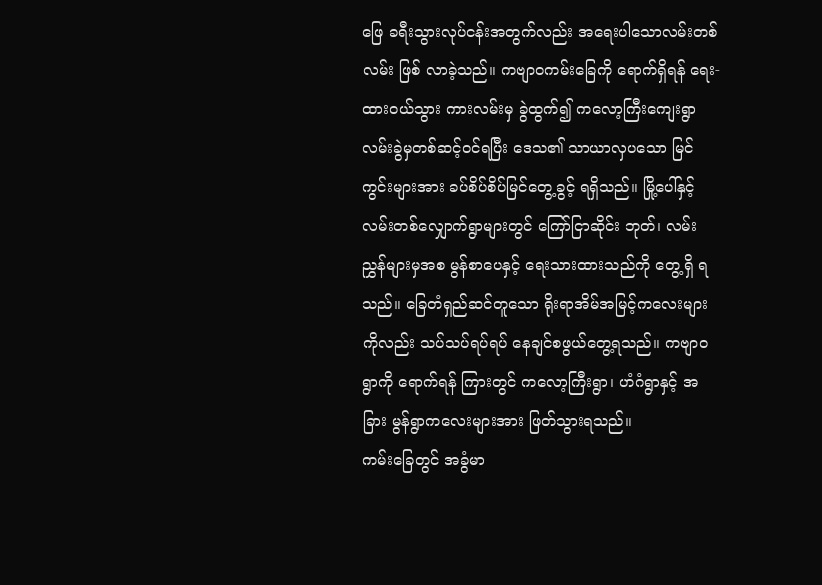ဖြေ ခရီးသွားလုပ်ငန်းအတွက်လည်း အရေးပါသောလမ်းတစ်လမ်း ဖြစ် လာခဲ့သည်။ ကဗျာဝကမ်းခြေကို ရောက်ရှိရန် ရေး-ထားဝယ်သွား ကားလမ်းမှ ခွဲထွက်၍ ကလော့ကြီးကျေးရွာ လမ်းခွဲမှတစ်ဆင့်ဝင်ရပြီး ဒေသ၏ သာယာလှပသော မြင်ကွင်းများအား ခပ်စိပ်စိပ်မြင်တွေ့ခွင့် ရရှိသည်။ မြို့ပေါ်နှင့် လမ်းတစ်လျှောက်ရွာများတွင် ကြော်ငြာဆိုင်း ဘုတ်၊ လမ်းညွှန်များမှအစ မွန်စာပေနှင့် ရေးသားထားသည်ကို တွေ့ရှိ ရသည်။ ခြေတံရှည်ဆင်တူသော ရိုးရာအိမ်အမြင့်ကလေးများကိုလည်း သပ်သပ်ရပ်ရပ် နေချင်စဖွယ်တွေ့ရသည်။ ကဗျာဝရွာကို ရောက်ရန် ကြားတွင် ကလော့ကြီးရွာ၊ ဟံဂံရွာနှင့် အခြား မွန်ရွာကလေးများအား ဖြတ်သွားရသည်။
ကမ်းခြေတွင် အခွံမာ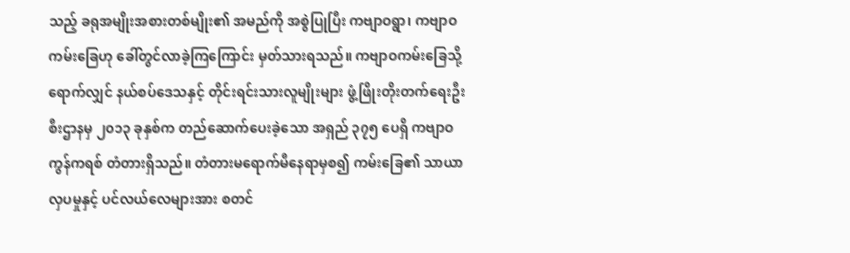သည့် ခရုအမျိုးအစားတစ်မျိုး၏ အမည်ကို အစွဲပြုပြီး ကဗျာဝရွာ၊ ကဗျာဝကမ်းခြေဟု ခေါ်တွင်လာခဲ့ကြကြောင်း မှတ်သားရသည်။ ကဗျာဝကမ်းခြေသို့ရောက်လျှင် နယ်စပ်ဒေသနှင့် တိုင်းရင်းသားလူမျိုးများ ဖွံ့ဖြိုးတိုးတက်ရေးဦးစီးဌာနမှ ၂၀၁၃ ခုနှစ်က တည်ဆောက်ပေးခဲ့သော အရှည် ၃၇၅ ပေရှိ ကဗျာဝကွန်ကရစ် တံတားရှိသည်။ တံတားမရောက်မီနေရာမှစ၍ ကမ်းခြေ၏ သာယာ လှပမှုနှင့် ပင်လယ်လေများအား စတင်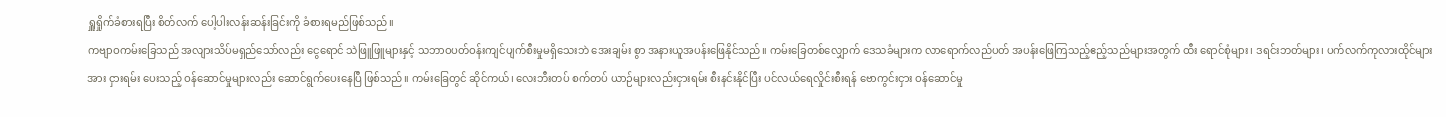ရှူရှိုက်ခံစားရပြီး စိတ်လက် ပေါ့ပါးလန်းဆန်းခြင်းကို ခံစားရမည်ဖြစ်သည်။
ကဗျာဝကမ်းခြေသည် အလျားသိပ်မရှည်သော်လည်း ငွေရောင် သဲဖြူဖြူများနှင့် သဘာဝပတ်ဝန်းကျင်ပျက်စီးမှုမရှိသေးဘဲ အေးချမ်း စွာ အနားယူအပန်းဖြေနိုင်သည်။ ကမ်းခြေတစ်လျှောက် ဒေသခံများက လာရောက်လည်ပတ် အပန်းဖြေကြသည့်ဧည့်သည်များအတွက် ထီး ရောင်စုံများ၊ ဒရင်းဘတ်များ၊ ပက်လက်ကုလားထိုင်များအား ငှားရမ်း ပေးသည့် ဝန်ဆောင်မှုများလည်း ဆောင်ရွက်ပေးနေပြီ ဖြစ်သည်။ ကမ်းခြေတွင် ဆိုင်ကယ်၊ လေးဘီးတပ် စက်တပ် ယာဉ်များလည်းငှားရမ်း စီးနင်းနိုင်ပြီး ပင်လယ်ရေလှိုင်းစီးရန် ဗောကွင်းငှား ဝန်ဆောင်မှု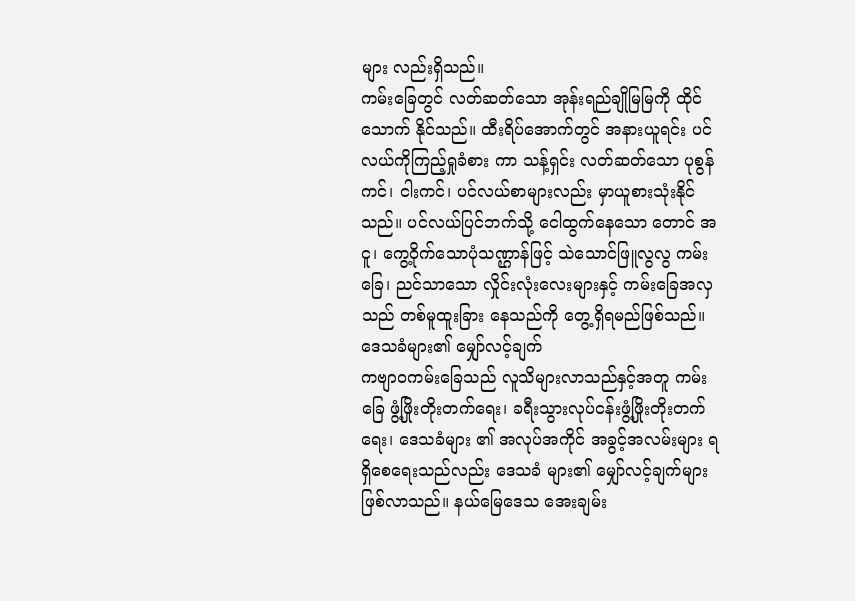များ လည်းရှိသည်။
ကမ်းခြေတွင် လတ်ဆတ်သော အုန်းရည်ချိုမြမြကို ထိုင်သောက် နိုင်သည်။ ထီးရိပ်အောက်တွင် အနားယူရင်း ပင်လယ်ကိုကြည့်ရှုခံစား ကာ သန့်ရှင်း လတ်ဆတ်သော ပုစွန်ကင်၊ ငါးကင်၊ ပင်လယ်စာများလည်း မှာယူစားသုံးနိုင်သည်။ ပင်လယ်ပြင်ဘက်သို့ ငေါထွက်နေသော တောင် အငူ၊ ကွေ့ဝိုက်သောပုံသဏ္ဌာန်ဖြင့် သဲသောင်ဖြူလွလွ ကမ်းခြေ၊ ညင်သာသော လှိုင်းလုံးလေးများနှင့် ကမ်းခြေအလှသည် တစ်မူထူးခြား နေသည်ကို တွေ့ရှိရမည်ဖြစ်သည်။
ဒေသခံများ၏ မျှော်လင့်ချက်
ကဗျာဝကမ်းခြေသည် လူသိများလာသည်နှင့်အတူ ကမ်းခြေ ဖွံ့ဖြိုးတိုးတက်ရေး၊ ခရီးသွားလုပ်ငန်းဖွံ့ဖြိုးတိုးတက်ရေး၊ ဒေသခံများ ၏ အလုပ်အကိုင် အခွင့်အလမ်းများ ရရှိစေရေးသည်လည်း ဒေသခံ များ၏ မျှော်လင့်ချက်များ ဖြစ်လာသည်။ နယ်မြေဒေသ အေးချမ်း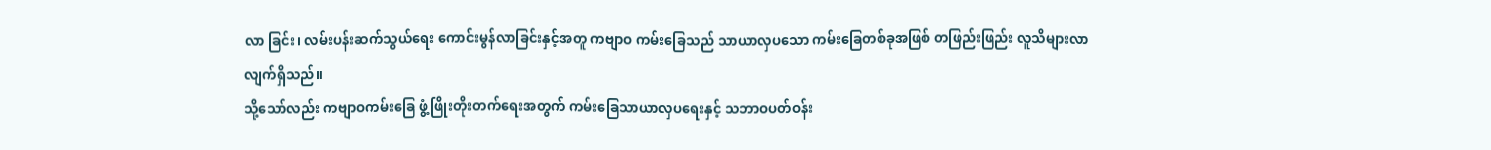လာ ခြင်း၊ လမ်းပန်းဆက်သွယ်ရေး ကောင်းမွန်လာခြင်းနှင့်အတူ ကဗျာဝ ကမ်းခြေသည် သာယာလှပသော ကမ်းခြေတစ်ခုအဖြစ် တဖြည်းဖြည်း လူသိများလာလျက်ရှိသည်။
သို့သော်လည်း ကဗျာဝကမ်းခြေ ဖွံ့ဖြိုးတိုးတက်ရေးအတွက် ကမ်းခြေသာယာလှပရေးနှင့် သဘာဝပတ်ဝန်း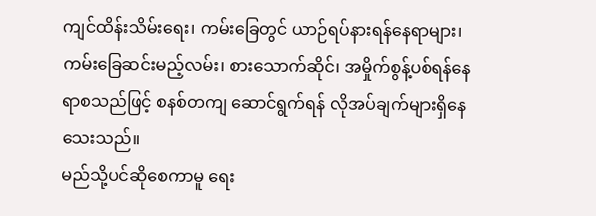ကျင်ထိန်းသိမ်းရေး၊ ကမ်းခြေတွင် ယာဉ်ရပ်နားရန်နေရာများ၊ ကမ်းခြေဆင်းမည့်လမ်း၊ စားသောက်ဆိုင်၊ အမှိုက်စွန့်ပစ်ရန်နေရာစသည်ဖြင့် စနစ်တကျ ဆောင်ရွက်ရန် လိုအပ်ချက်များရှိနေသေးသည်။
မည်သို့ပင်ဆိုစေကာမူ ရေး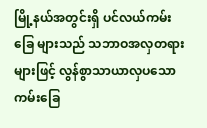မြို့နယ်အတွင်းရှိ ပင်လယ်ကမ်းခြေ များသည် သဘာဝအလှတရားများဖြင့် လွန်စွာသာယာလှပသော ကမ်းခြေ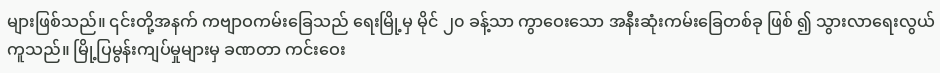များဖြစ်သည်။ ၎င်းတို့အနက် ကဗျာဝကမ်းခြေသည် ရေးမြို့မှ မိုင် ၂၀ ခန့်သာ ကွာဝေးသော အနီးဆုံးကမ်းခြေတစ်ခု ဖြစ် ၍ သွားလာရေးလွယ်ကူသည်။ မြို့ပြမွန်းကျပ်မှုများမှ ခဏတာ ကင်းဝေး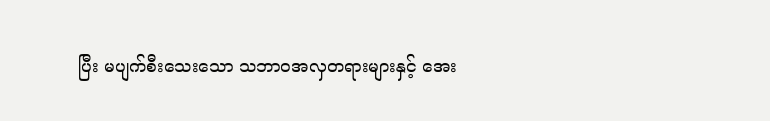ပြီး မပျက်စီးသေးသော သဘာဝအလှတရားများနှင့် အေး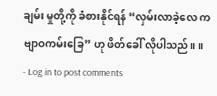ချမ်း မှုတို့ကို ခံစားနိုင်ရန် “လှမ်းလာခဲ့လေ ကဗျာဝကမ်းခြေ” ဟု ဖိတ်ခေါ် လိုပါသည်။ ။
- Log in to post comments